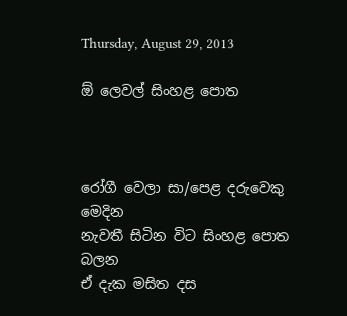Thursday, August 29, 2013

ඕ ලෙවල් සිංහළ පොත



රෝගී වෙලා සා/පෙළ දරුවෙකු      මෙදින
නැවතී සිටින විට සිංහළ පොත         බලන
ඒ දැක මසිත දස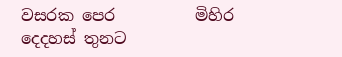වසරක පෙර          මිහිර
දෙදහස් තුනට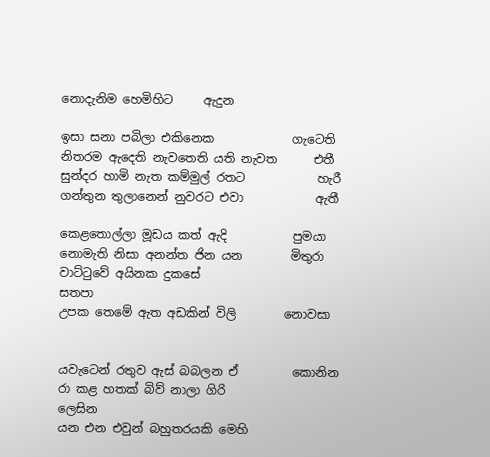නොදැනිම හෙමිහිට     ඇදුන

ඉසා සනා පබිලා එකිනෙක             ගැටෙති
නිතරම ඇදෙති නැවතෙති යති නැවත      එතී
සුන්දර හාමි නැත කම්මුල් රතට            හැරී
ගන්තුන තුලානෙන් නුවරට එවා            ඇතී

කෙළතොල්ලා මූඩය කත් ඇදි           පුමයා
නොමැති නිසා අනන්ත ජින යන        මිතුරා
වාට්ටුවේ අයිනක දුකසේ                  සතපා
උපක තෙමේ ඇත අඩකින් විලි        නොවසා


යවැටෙන් රතුව ඇස් බබලන ඒ         කොනින
රා කළ හතක් බිව් නාලා ගිරි               ලෙසින
යන එන එවුන් බහුතරයකි මෙහි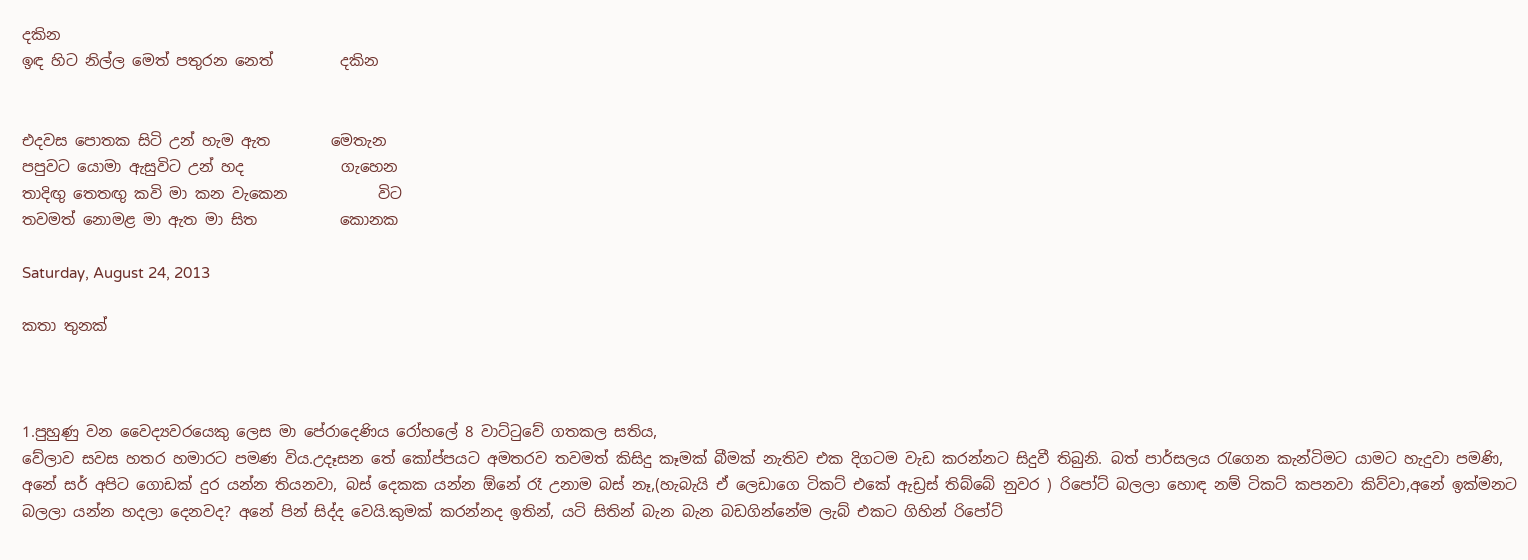දකින
ඉඳ හිට නිල්ල මෙත් පතුරන නෙත්         දකින


එදවස පොතක සිටි උන් හැම ඇත        මෙතැන
පපුවට යොමා ඇසුවිට උන් හද             ගැහෙන
තාදිඟු තෙතඟු කවි මා කන වැකෙන            විට
තවමත් නොමළ මා ඇත මා සිත           කොනක

Saturday, August 24, 2013

කතා තුනක්



1.පුහුණු වන වෛද්‍යවරයෙකු ලෙස මා පේරාදෙණිය රෝහලේ 8 වාට්ටුවේ ගතකල සතිය,
වේලාව සවස හතර හමාරට පමණ විය.උදෑසන තේ කෝප්පයට අමතරව තවමත් කිසිදු කෑමක් බීමක් නැතිව එක දිගටම වැඩ කරන්නට සිදුවී තිබුනි. බත් පාර්සලය රැගෙන කැන්ටිමට යාමට හැදුවා පමණි, අනේ සර් අපිට ගොඩක් දුර යන්න තියනවා, බස් දෙකක යන්න ඕනේ රෑ උනාම බස් නෑ,(හැබැයි ඒ ලෙඩාගෙ ටිකට් එකේ ඇඩ්‍රස් තිබ්බේ නුවර ) රිපෝට් බලලා හොඳ නම් ටිකට් කපනවා කිව්වා,අනේ ඉක්මනට බලලා යන්න හදලා දෙනවද? අනේ පින් සිද්ද වෙයි.කුමක් කරන්නද ඉතින්, යටි සිතින් බැන බැන බඩගින්නේම ලැබ් එකට ගිහින් රිපෝට්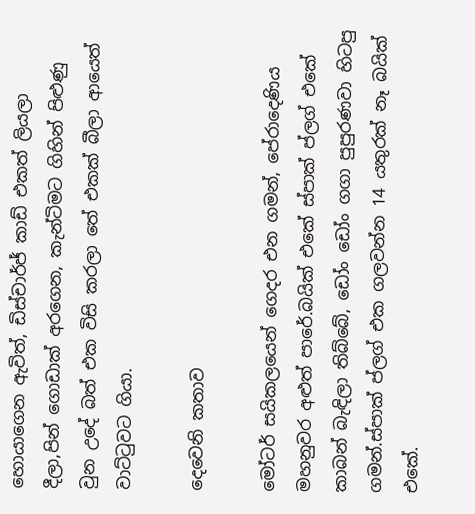හොයාගෙන ඇවිත්, ඩිස්චාර්ජ් කාඩ් එකත් ලියලා දීලා,පින් ගොඩාක් අරගෙන, කැන්ටිමට ගිහින් පිළුණු වුන උදේ බත් එක විසි කරලා තේ එකක් බීලා ආයෙත් වාට්ටුවට ගියා.

දෙවෙනි කතාව

මෝටර් සයිකලයෙන් ගෙදර එන ගමන්, පේරාදෙණිය මහනුවර අළුත් පාරේ.බයික් එකේ ස්පාක් ප්ලග් එකේ කාබන් බැඳිලා තිබ්බේ, ඩෝං ඩෝං ගගා පුපුරණවා හිටපු ගමන්.ස්පාක් ප්ලග් එක ගලවන්න 14 යතුරක් නෑ බයික් එකේ.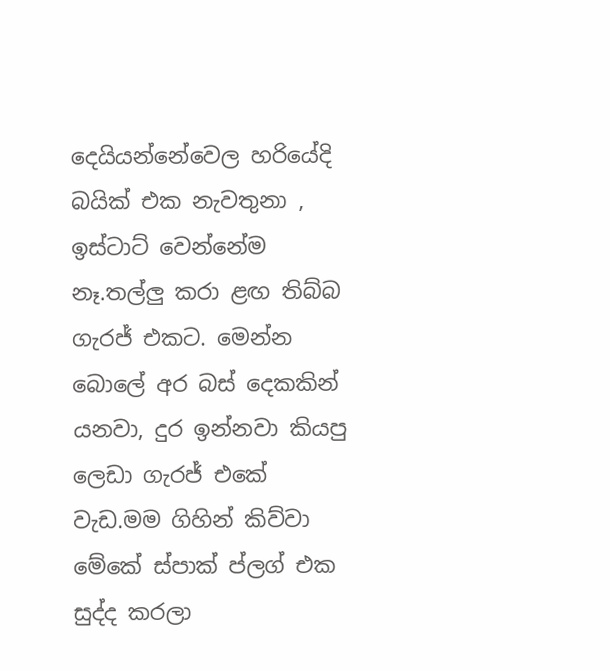දෙයියන්නේවෙල හරියේදි බයික් එක නැවතුනා , ඉස්ටාට් වෙන්නේම නෑ.තල්ලු කරා ළඟ තිබ්බ ගැරජ් එකට. මෙන්න බොලේ අර බස් දෙකකින් යනවා, දුර ඉන්නවා කියපු ලෙඩා ගැරජ් එකේ වැඩ.මම ගිහින් කිව්වා මේකේ ස්පාක් ප්ලග් එක සුද්ද කරලා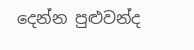දෙන්න පුළුවන්ද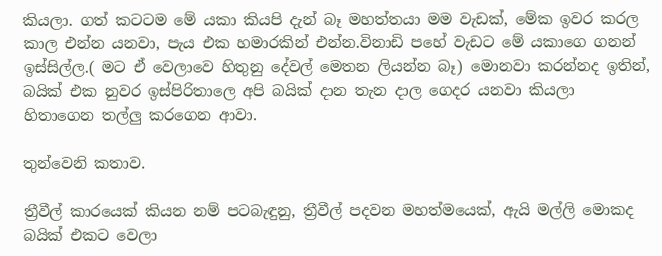කියලා. ගත් කටටම මේ යකා කියපි දැන් බෑ මහත්තයා මම වැඩක්, මේක ඉවර කරල කාල එන්න යනවා, පැය එක හමාරකින් එන්න.විනාඩි පහේ වැඩට මේ යකාගෙ ගනන් ඉස්සිල්ල.( මට ඒ වෙලාවෙ හිතුනු දේවල් මෙතන ලියන්න බෑ) මොනවා කරන්නද ඉතින්, බයික් එක නුවර ඉස්පිරිතාලෙ අපි බයික් දාන තැන දාල ගෙදර යනවා කියලා හිතාගෙන තල්ලු කරගෙන ආවා.

තුන්වෙනි කතාව.

ත්‍රීවීල් කාරයෙක් කියන නම් පටබැඳුනු, ත්‍රීවීල් පදවන මහත්මයෙක්, ඇයි මල්ලි මොකද බයික් එකට වෙලා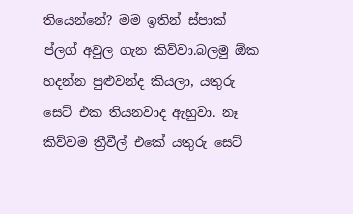තියෙන්නේ? මම ඉතින් ස්පාක් ප්ලග් අවුල ගැන කිව්වා.බලමු ඕක හදන්න පුළුවන්ද කියලා, යතුරු සෙට් එක තියනවාද ඇහුවා. නෑ කිව්වම ත්‍රීවීල් එකේ යතුරු සෙට්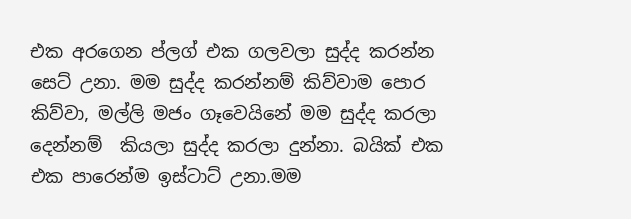එක අරගෙන ප්ලග් එක ගලවලා සුද්ද කරන්න සෙට් උනා. මම සුද්ද කරන්නම් කිව්වාම පොර කිව්වා, මල්ලි මජං ගෑවෙයිනේ මම සුද්ද කරලා දෙන්නම්  කියලා සුද්ද කරලා දුන්නා. බයික් එක එක පාරෙන්ම ඉස්ටාට් උනා.මම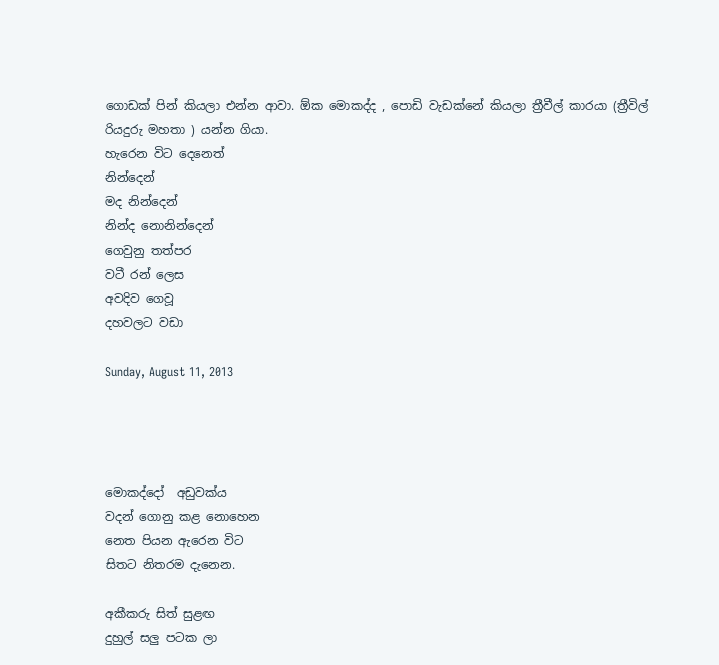ගොඩක් පින් කියලා එන්න ආවා. ඕක මොකද්ද , පොඩි වැඩක්නේ කියලා ත්‍රීවීල් කාරයා (ත්‍රීවිල් රියදුරු මහතා ) යන්න ගියා.
හැරෙන විට දෙනෙත්
නින්දෙන්
මද නින්දෙන්
නින්ද නොනින්දෙන්
ගෙවුනු තත්පර
වටී රන් ලෙස
අවදිව ගෙවූ
දහවලට වඩා

Sunday, August 11, 2013




මොකද්දෝ  අඩුවක්ය
වදන් ගොනු කළ නොහෙන
නෙත පියන ඇරෙන විට
සිතට නිතරම දැනෙන.

අකීකරු සිත් සුළඟ
දුහුල් සලු පටක ලා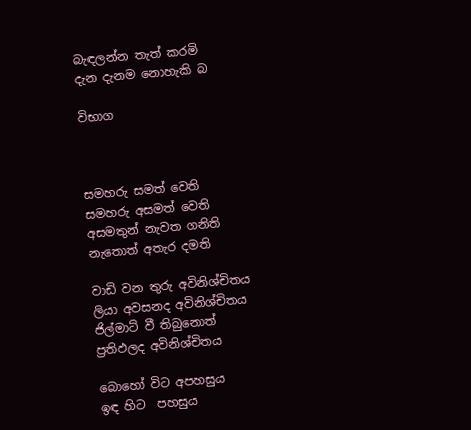බැඳලන්න තැත් කරමි
දැන දැනම නොහැකි බ

විභාග



සමහරු සමත් වෙති
සමහරු අසමත් වෙති
අසමතුන් නැවත ගනිති
නැතොත් අතැර දමති

වාඩි වන තුරු අවිනිශ්චිතය
ලියා අවසනද අවිනිශ්චිතය
ජිල්මාට් වී තිබුනොත්
ප්‍රතිඵලද අවිනිශ්චිතය

බොහෝ විට අපහසුය
ඉඳ හිට  පහසුය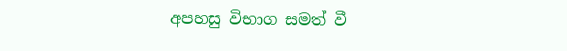අපහසු විභාග සමත් වී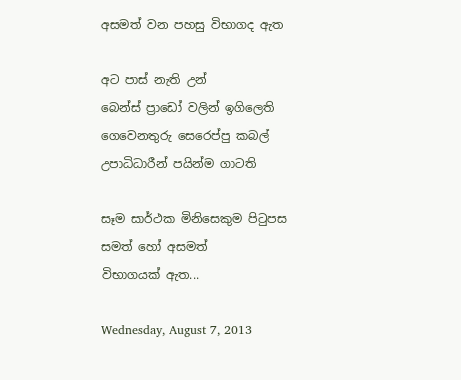අසමත් වන පහසු විභාගද ඇත

අට පාස් නැති උන්
බෙන්ස් ප්‍රාඩෝ වලින් ඉගිලෙති
ගෙවෙනතුරු සෙරෙප්පු කබල්
උපාධිධාරීන් පයින්ම ගාටති

සෑම සාර්ථක මිනිසෙකුම පිටුපස
සමත් හෝ අසමත්
විභාගයක් ඇත...

Wednesday, August 7, 2013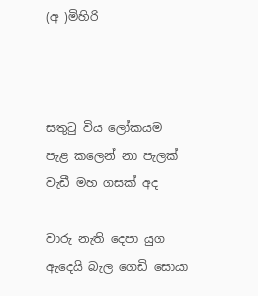(අ )මිහිරි



සතුටු විය ලෝකයම
පැළ කලෙන් නා පැලක්
වැඩී මහ ගසක් අද

වාරු නැති දෙපා යුග
ඇදෙයි බැල ගෙඩි සොයා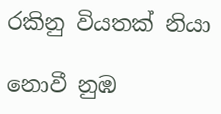රකිනු වියතක් නියා

නොවී නුඹ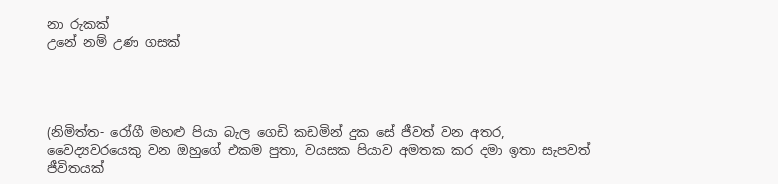නා රුකක්
උනේ නම් උණ ගසක්




(නිමිත්ත- රෝගී මහළු පියා බැල ගෙඩි කඩමින් දුක සේ ජීවත් වන අතර, වෛද්‍යවරයෙකු වන ඔහුගේ එකම පුතා, වයසක පියාව අමතක කර දමා ඉතා සැපවත් ජීවිතයක්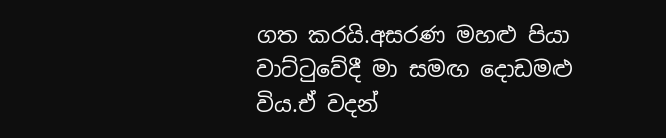ගත කරයි.අසරණ මහළු පියා වාට්ටුවේදී මා සමඟ දොඩමළු විය.ඒ වදන්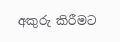අකුරු කිරීමට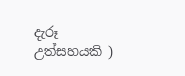දැරූ උත්සහයකි )